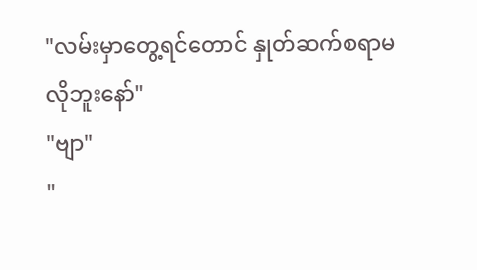"လမ်းမှာတွေ့ရင်တောင် နှုတ်ဆက်စရာမလိုဘူးနော်"
"ဗျာ"
"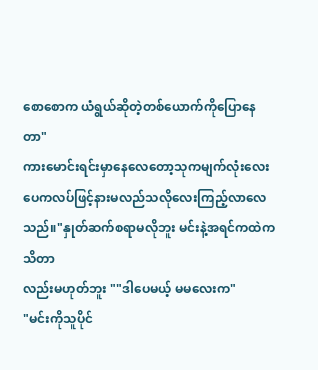စောစောက ယံရွယ်ဆိုတဲ့တစ်ယောက်ကိုပြောနေတာ"
ကားမောင်းရင်းမှာနေလေတော့သုကမျက်လုံးလေး
ပေကလပ်ဖြင့်နားမလည်သလိုလေးကြည့်လာလေ
သည်။"နှုတ်ဆက်စရာမလိုဘူး မင်းနဲ့အရင်ကထဲကသိတာ
လည်းမဟုတ်ဘူး ""ဒါပေမယ့် မမလေးက"
"မင်းကိုသူပိုင်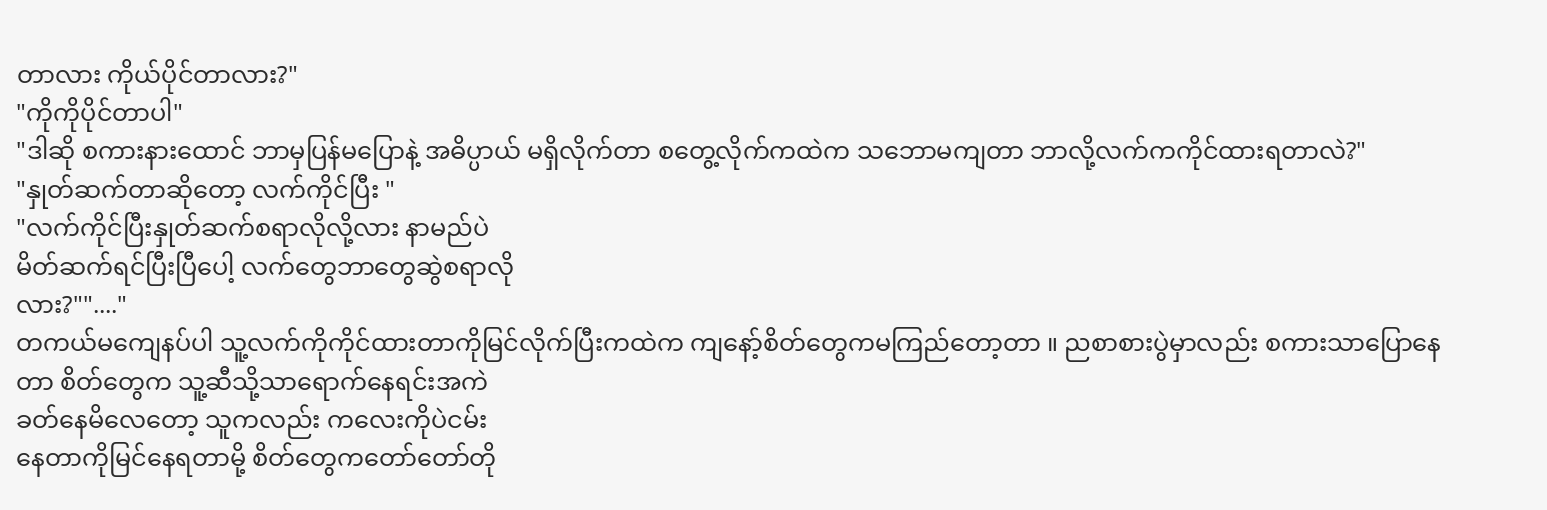တာလား ကိုယ်ပိုင်တာလား?"
"ကိုကိုပိုင်တာပါ"
"ဒါဆို စကားနားထောင် ဘာမှပြန်မပြောနဲ့ အဓိပ္ပာယ် မရှိလိုက်တာ စတွေ့လိုက်ကထဲက သဘောမကျတာ ဘာလို့လက်ကကိုင်ထားရတာလဲ?"
"နှုတ်ဆက်တာဆိုတော့ လက်ကိုင်ပြီး "
"လက်ကိုင်ပြီးနှုတ်ဆက်စရာလိုလို့လား နာမည်ပဲ
မိတ်ဆက်ရင်ပြီးပြီပေါ့ လက်တွေဘာတွေဆွဲစရာလို
လား?""...."
တကယ်မကျေနပ်ပါ သူ့လက်ကိုကိုင်ထားတာကိုမြင်လိုက်ပြီးကထဲက ကျနော့်စိတ်တွေကမကြည်တော့တာ ။ ညစာစားပွဲမှာလည်း စကားသာပြောနေ
တာ စိတ်တွေက သူ့ဆီသို့သာရောက်နေရင်းအကဲ
ခတ်နေမိလေတော့ သူကလည်း ကလေးကိုပဲငမ်း
နေတာကိုမြင်နေရတာမို့ စိတ်တွေကတော်တော်တို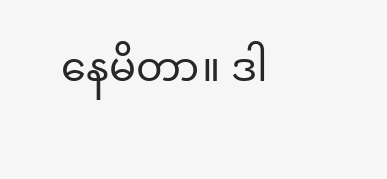နေမိတာ။ ဒါ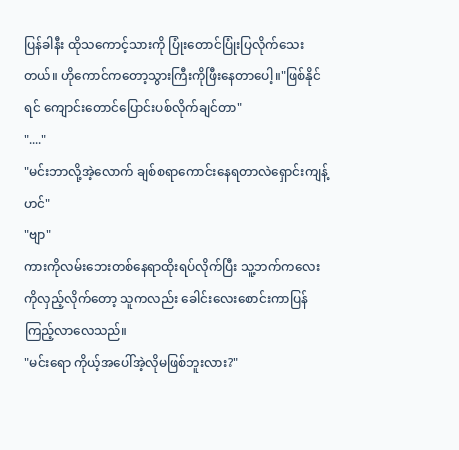ပြန်ခါနီး ထိုသကောင့်သားကို ပြုံးတောင်ပြုံးပြလိုက်သေးတယ်။ ဟိုကောင်ကတော့သွားကြီးကိုဖြီးနေတာပေါ့။"ဖြစ်နိုင်ရင် ကျောင်းတောင်ပြောင်းပစ်လိုက်ချင်တာ"
"...."
"မင်းဘာလို့အဲ့လောက် ချစ်စရာကောင်းနေရတာလဲရှောင်းကျန့် ဟင်"
"ဗျာ"
ကားကိုလမ်းဘေးတစ်နေရာထိုးရပ်လိုက်ပြီး သူ့ဘက်ကလေးကိုလှည့်လိုက်တော့ သူကလည်း ခေါင်းလေးစောင်းကာပြန်ကြည့်လာလေသည်။
"မင်းရော ကိုယ့်အပေါ်အဲ့လိုမဖြစ်ဘူးလား?"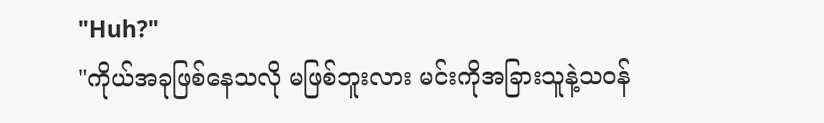"Huh?"
"ကိုယ်အခုဖြစ်နေသလို မဖြစ်ဘူးလား မင်းကိုအခြားသူနဲ့သဝန်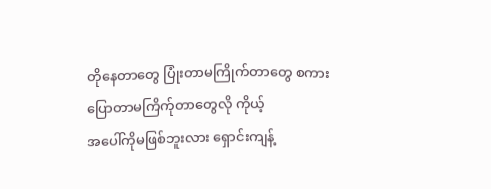တိုနေတာတွေ ပြုံးတာမကြိုက်တာတွေ စကားပြောတာမကြိက်ုတာတွေလို ကိုယ့်
အပေါ်ကိုမဖြစ်ဘူးလား ရှောင်းကျန့်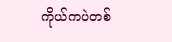ကိုယ်ကပဲတစ်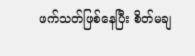ဖက်သတ်ဖြစ်နေပြီး စိတ်မချ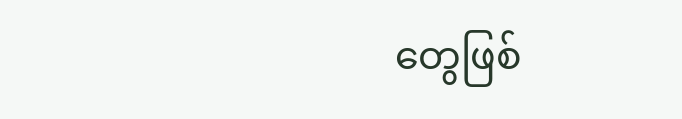တွေဖြစ်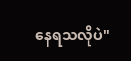နေရသလိုပဲ"